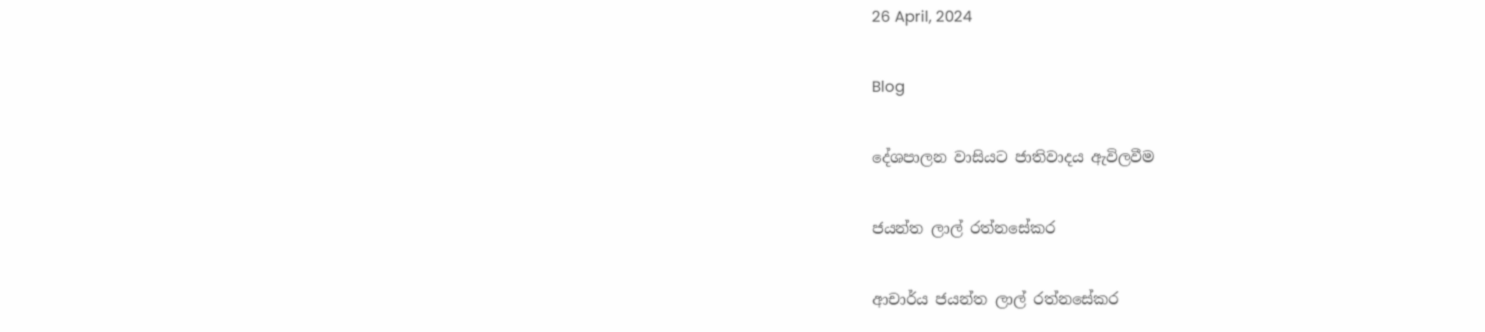26 April, 2024

Blog

දේශපාලන වාසියට ජාතිවාදය ඇවිලවීම

ජයන්ත ලාල් රත්නසේකර

ආචාර්ය ජයන්ත ලාල් රත්නසේකර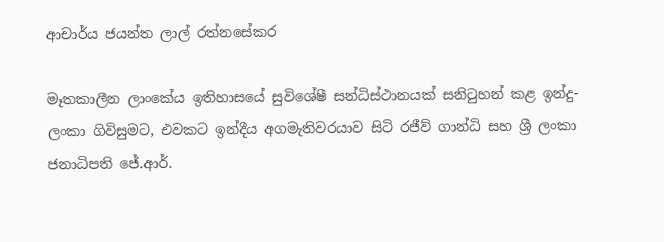ආචාර්ය ජයන්ත ලාල් රත්නසේකර

මෑතකාලීන ලාංකේය ඉතිහාසයේ සුවිශේෂී සන්ධිස්ථානයක් සනිටුහන් කළ ඉන්දු-ලංකා ගිවිසුමට, එවකට ඉන්දීය අගමැතිවරයාව සිටි රජීව් ගාන්ධි සහ ශ්‍රී ලංකා ජනාධිපති ජේ.ආර්.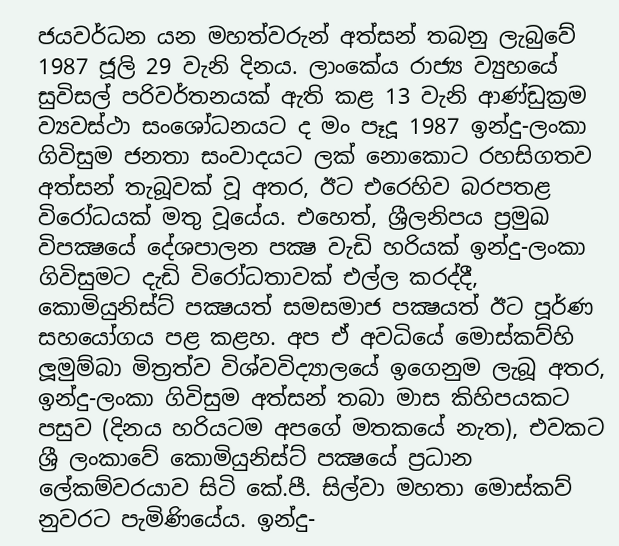ජයවර්ධන යන මහත්වරුන් අත්සන් තබනු ලැබුවේ 1987 ජූලි 29 වැනි දිනය. ලාංකේය රාජ්‍ය ව්‍යුහයේ සුවිසල් පරිවර්තනයක් ඇති කළ 13 වැනි ආණ්ඩුක්‍රම ව්‍යවස්ථා සංශෝධනයට ද මං පෑදූ 1987 ඉන්දු-ලංකා ගිවිසුම ජනතා සංවාදයට ලක් නොකොට රහසිගතව අත්සන් තැබූවක් වූ අතර, ඊට එරෙහිව බරපතළ විරෝධයක් මතු වූයේය. එහෙත්, ශ්‍රීලනිපය ප්‍රමුඛ විපක්‍ෂයේ දේශපාලන පක්‍ෂ වැඩි හරියක් ඉන්දු-ලංකා ගිවිසුමට දැඩි විරෝධතාවක් එල්ල කරද්දී, කොමියුනිස්ට් පක්‍ෂයත් සමසමාජ පක්‍ෂයත් ඊට පූර්ණ සහයෝගය පළ කළහ. අප ඒ අවධියේ මොස්කව්හි ලූමුම්බා මිත්‍රත්ව විශ්වවිද්‍යාලයේ ඉගෙනුම ලැබූ අතර, ඉන්දු-ලංකා ගිවිසුම අත්සන් තබා මාස කිහිපයකට පසුව (දිනය හරියටම අපගේ මතකයේ නැත), එවකට ශ්‍රී ලංකාවේ කොමියුනිස්ට් පක්‍ෂයේ ප්‍රධාන ලේකම්වරයාව සිටි කේ.පී. සිල්වා මහතා මොස්කව් නුවරට පැමිණියේය. ඉන්දු-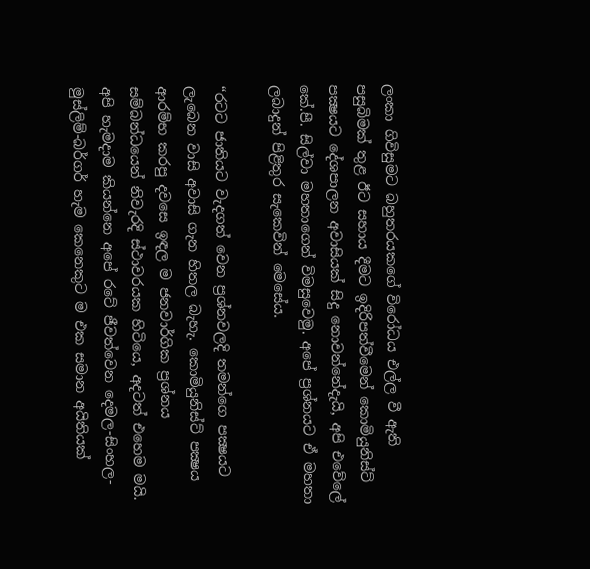ලංකා ගිවිසුමට බහුතරයකගේ විරෝධය එල්ල වී ඇති පසුබිමක් තුළ ඊට සහාය දීමට ඉදිරිපත්වීමෙන් කොමියුනිස්ට් පක්‍ෂයට දේශපාලන අවාසියක් සිදු නොවන්නේදැයි, අපි එවේලේ කේ.පී. සිල්වා මහතාගෙන් විමසුවෙමු. අපේ ප්‍රශ්නයට ඒ මහතා ලබාදුන් පිළිතුර සැකෙවින් මෙසේය.

“රටට ජාතියට වැදගත් වෙන ප්‍රශ්නවලදි තමන්ගෙ පක්‍ෂයට ලැබෙන වාසි අවාසි ගැන හිතල බැහැ. කොමියුනිස්ට් පක්‍ෂය ආරම්භ කරපු දවසෙ ඉඳල ම ජනවාර්ගික ප්‍රශ්නය සම්බන්ධයෙන් නිවැරදි ස්ථාවරයක හිටියෙ, අදටත් එහෙම මයි. අපි හැමදාම කියන්නෙ අපේ රටේ ජීවත්වෙන දෙමල-සිංහල-මුස්ලිම්-බර්ගර් හැම කෙනෙකුට ම එක සමාන අයිතියක්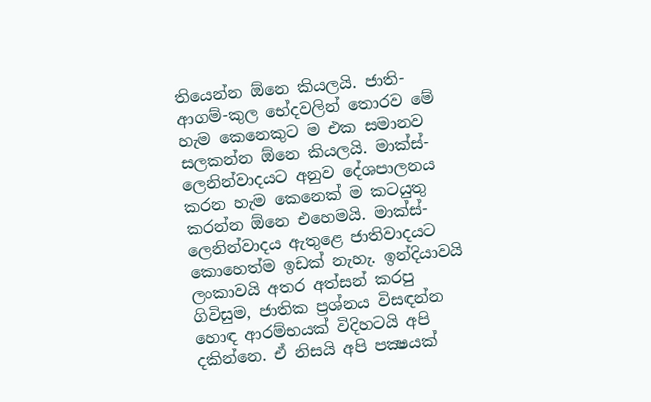තියෙන්න ඕනෙ කියලයි. ජාති-ආගම්-කුල භේදවලින් තොරව මේ හැම කෙනෙකුට ම එක සමානව සලකන්න ඕනෙ කියලයි. මාක්ස්-ලෙනින්වාදයට අනුව දේශපාලනය කරන හැම කෙනෙක් ම කටයුතු කරන්න ඕනෙ එහෙමයි. මාක්ස්-ලෙනින්වාදය ඇතුළෙ ජාතිවාදයට කොහෙත්ම ඉඩක් නැහැ. ඉන්දියාවයි ලංකාවයි අතර අත්සන් කරපු ගිවිසුම, ජාතික ප්‍රශ්නය විසඳන්න හොඳ ආරම්භයක් විදිහටයි අපි දකින්නෙ. ඒ නිසයි අපි පක්‍ෂයක්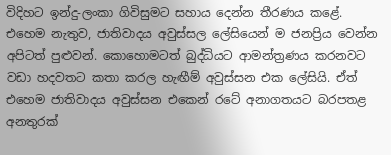විදිහට ඉන්දු-ලංකා ගිවිසුමට සහාය දෙන්න තීරණය කළේ. එහෙම නැතුව, ජාතිවාදය අවුස්සල ලේසියෙන් ම ජනප්‍රිය වෙන්න අපිටත් පුළුවන්. කොහොමටත් බුද්ධියට ආමන්ත්‍රණය කරනවට වඩා හදවතට කතා කරල හැඟීම් අවුස්සන එක ලේසියි. ඒත් එහෙම ජාතිවාදය අවුස්සන එකෙන් රටේ අනාගතයට බරපතළ අනතුරක්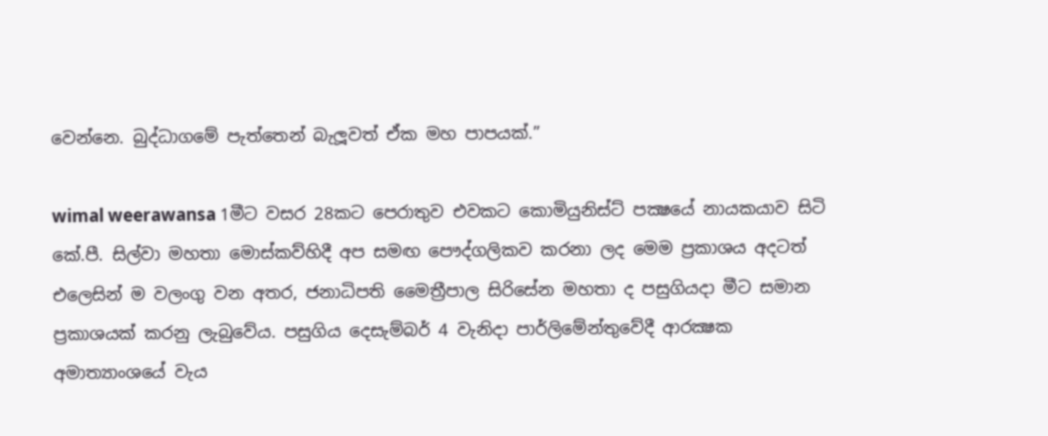වෙන්නෙ. බුද්ධාගමේ පැත්තෙන් බැලූවත් ඒක මහ පාපයක්.”

wimal weerawansa 1මීට වසර 28කට පෙරාතුව එවකට කොමියුනිස්ට් පක්‍ෂයේ නායකයාව සිටි කේ.පී. සිල්වා මහතා මොස්කව්හිදී අප සමඟ පෞද්ගලිකව කරනා ලද මෙම ප්‍රකාශය අදටත් එලෙසින් ම වලංගු වන අතර, ජනාධිපති මෛත්‍රීපාල සිරිසේන මහතා ද පසුගියදා මීට සමාන ප්‍රකාශයක් කරනු ලැබුවේය. පසුගිය දෙසැම්බර් 4 වැනිදා පාර්ලිමේන්තුවේදී ආරක්‍ෂක අමාත්‍යාංශයේ වැය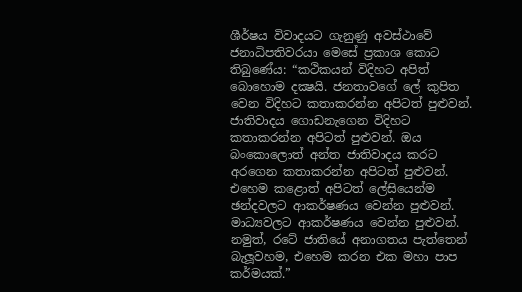ශීර්ෂය විවාදයට ගැනුණු අවස්ථාවේ ජනාධිපතිවරයා මෙසේ ප්‍රකාශ කොට තිබුණේය: “කථිකයන් විදිහට අපිත් බොහොම දක්‍ෂයි. ජනතාවගේ ලේ කුපිත වෙන විදිහට කතාකරන්න අපිටත් පුළුවන්. ජාතිවාදය ගොඩනැගෙන විදිහට කතාකරන්න අපිටත් පුළුවන්. ඔය බංකොලොත් අන්ත ජාතිවාදය කරට අරගෙන කතාකරන්න අපිටත් පුළුවන්. එහෙම කළොත් අපිටත් ලේසියෙන්ම ඡන්දවලට ආකර්ෂණය වෙන්න පුළුවන්. මාධ්‍යවලට ආකර්ෂණය වෙන්න පුළුවන්. නමුත්, රටේ ජාතියේ අනාගතය පැත්තෙන් බැලූවහම, එහෙම කරන එක මහා පාප කර්මයක්.”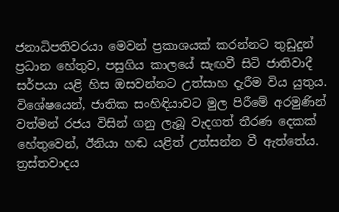ජනාධිපතිවරයා මෙවන් ප්‍රකාශයක් කරන්නට තුඩුදුන් ප්‍රධාන හේතුව, පසුගිය කාලයේ සැඟවී සිටි ජාතිවාදී සර්පයා යළි හිස ඔසවන්නට උත්සාහ දැරීම විය යුතුය. විශේෂයෙන්, ජාතික සංහිඳියාවට මුල පිරීමේ අරමුණින් වත්මන් රජය විසින් ගනු ලැබූ වැදගත් තීරණ දෙකක් හේතුවෙන්, ඊනියා හඬ යළිත් උත්සන්න වී ඇත්තේය. ත්‍රස්තවාදය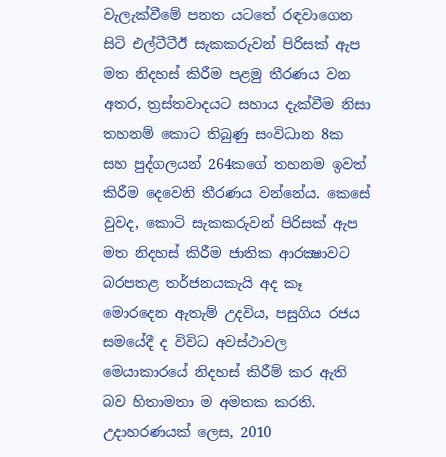වැලැක්වීමේ පනත යටතේ රඳවාගෙන සිටි එල්ටීටීඊ සැකකරුවන් පිරිසක් ඇප මත නිදහස් කිරීම පළමු තීරණය වන අතර, ත්‍රස්තවාදයට සහාය දැක්වීම නිසා තහනම් කොට තිබුණු සංවිධාන 8ක සහ පුද්ගලයන් 264කගේ තහනම ඉවත් කිරීම දෙවෙනි තීරණය වන්නේය. කෙසේ වුවද, කොටි සැකකරුවන් පිරිසක් ඇප මත නිදහස් කිරීම ජාතික ආරක්‍ෂාවට බරපතළ තර්ජනයකැයි අද කෑ මොරදෙන ඇතැම් උදවිය, පසුගිය රජය සමයේදී ද විවිධ අවස්ථාවල මෙයාකාරයේ නිදහස් කිරීම් කර ඇති බව හිතාමතා ම අමතක කරති. උදාහරණයක් ලෙස, 2010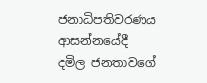ජනාධිපතිවරණය ආසන්නයේදී දමිල ජනතාවගේ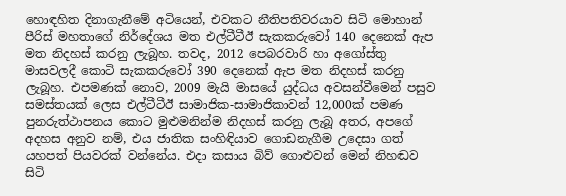හොඳහිත දිනාගැනීමේ අටියෙන්, එවකට නීතිපතිවරයාව සිටි මොහාන් පීරිස් මහතාගේ නිර්දේශය මත එල්ටීටීඊ සැකකරුවෝ 140 දෙනෙක් ඇප මත නිදහස් කරනු ලැබූහ. තවද, 2012 පෙබරවාරි හා අගෝස්තු මාසවලදී කොටි සැකකරුවෝ 390 දෙනෙක් ඇප මත නිදහස් කරනු ලැබූහ. එපමණක් නොව, 2009 මැයි මාසයේ යුද්ධය අවසන්වීමෙන් පසුව සමස්තයක් ලෙස එල්ටීටීඊ සාමාජික-සාමාජිකාවන් 12,000ක් පමණ පුනරුත්ථාපනය කොට මුළුමනින්ම නිදහස් කරනු ලැබූ අතර, අපගේ අදහස අනුව නම්, එය ජාතික සංහිඳියාව ගොඩනැගීම උදෙසා ගත් යහපත් පියවරක් වන්නේය. එදා කසාය බිව් ගොළුවන් මෙන් නිහඬව සිටි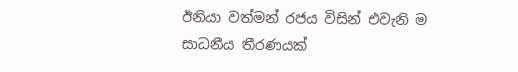ඊනියා වත්මන් රජය විසින් එවැනි ම සාධනීය තීරණයක්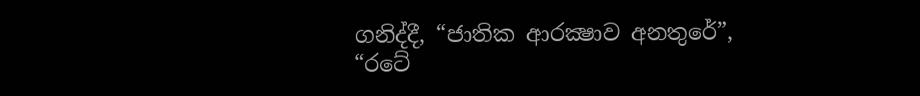ගනිද්දී, “ජාතික ආරක්‍ෂාව අනතුරේ”, “රටේ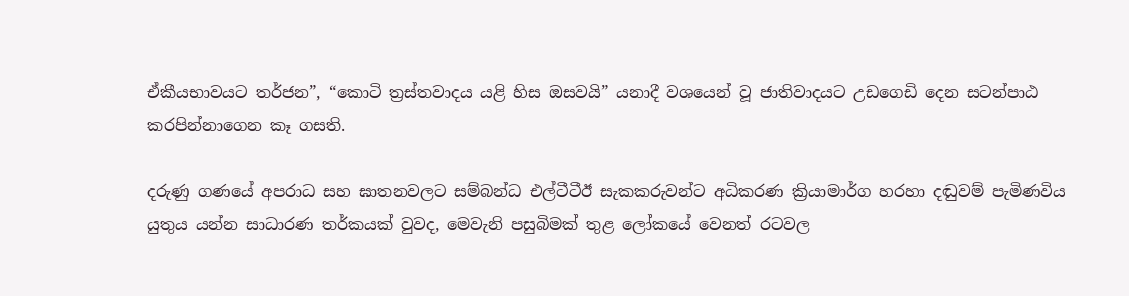ඒකීයභාවයට තර්ජන”, “කොටි ත්‍රස්තවාදය යළි හිස ඔසවයි” යනාදී වශයෙන් වූ ජාතිවාදයට උඩගෙඩි දෙන සටන්පාඨ කරපින්නාගෙන කෑ ගසති.

දරුණු ගණයේ අපරාධ සහ ඝාතනවලට සම්බන්ධ එල්ටීටීඊ සැකකරුවන්ට අධිකරණ ක්‍රියාමාර්ග හරහා දඬුවම් පැමිණවිය යුතුය යන්න සාධාරණ තර්කයක් වුවද, මෙවැනි පසුබිමක් තුළ ලෝකයේ වෙනත් රටවල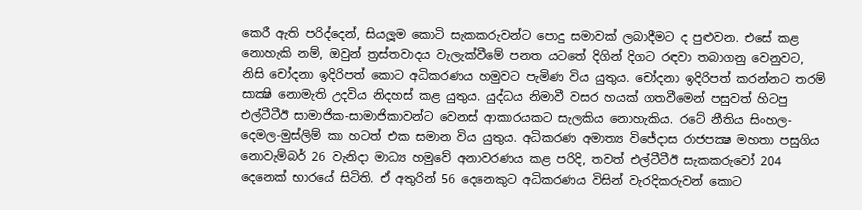කෙරී ඇති පරිද්දෙන්, සියලූම කොටි සැකකරුවන්ට පොදු සමාවක් ලබාදීමට ද පුළුවන. එසේ කළ නොහැකි නම්, ඔවුන් ත්‍රස්තවාදය වැලැක්වීමේ පනත යටතේ දිගින් දිගට රඳවා තබාගනු වෙනුවට, නිසි චෝදනා ඉදිරිපත් කොට අධිකරණය හමුවට පැමිණ විය යුතුය. චෝදනා ඉදිරිපත් කරන්නට තරම් සාක්‍ෂි නොමැති උදවිය නිදහස් කළ යුතුය. යුද්ධය නිමාවී වසර හයක් ගතවීමෙන් පසුවත් හිටපු එල්ටීටීඊ සාමාජික-සාමාජිකාවන්ට වෙනස් ආකාරයකට සැලකිය නොහැකිය. රටේ නීතිය සිංහල-දෙමල-මුස්ලිම් කා හටත් එක සමාන විය යුතුය. අධිකරණ අමාත්‍ය විජේදාස රාජපක්‍ෂ මහතා පසුගිය නොවැම්බර් 26 වැනිදා මාධ්‍ය හමුවේ අනාවරණය කළ පරිදි, තවත් එල්ටීටීඊ සැකකරුවෝ 204 දෙනෙක් භාරයේ සිටිති. ඒ අතුරින් 56 දෙනෙකුට අධිකරණය විසින් වැරදිකරුවන් කොට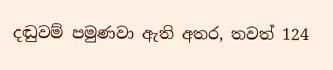දඬුවම් පමුණවා ඇති අතර, තවත් 124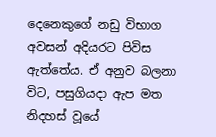දෙනෙකුගේ නඩු විභාග අවසන් අදියරට පිවිස ඇත්තේය. ඒ අනුව බලනා විට, පසුගියදා ඇප මත නිදහස් වූයේ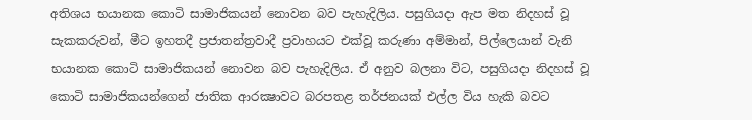අතිශය භයානක කොටි සාමාජිකයන් නොවන බව පැහැදිලිය. පසුගියදා ඇප මත නිදහස් වූ සැකකරුවන්, මීට ඉහතදී ප්‍රජාතන්ත්‍රවාදී ප්‍රවාහයට එක්වූ කරුණා අම්මාන්, පිල්ලෙයාන් වැනි භයානක කොටි සාමාජිකයන් නොවන බව පැහැදිලිය. ඒ අනුව බලනා විට, පසුගියදා නිදහස් වූ කොටි සාමාජිකයන්ගෙන් ජාතික ආරක්‍ෂාවට බරපතළ තර්ජනයක් එල්ල විය හැකි බවට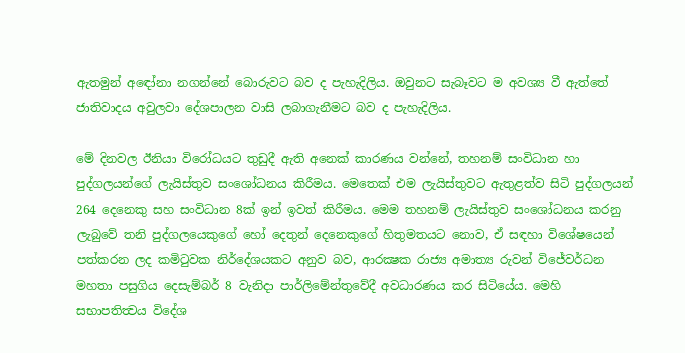ඇතමුන් අඳෝනා නගන්නේ බොරුවට බව ද පැහැදිලිය. ඔවුනට සැබෑවට ම අවශ්‍ය වී ඇත්තේ ජාතිවාදය අවුලවා දේශපාලන වාසි ලබාගැනීමට බව ද පැහැදිලිය.

මේ දිනවල ඊනියා විරෝධයට තුඩුදී ඇති අනෙක් කාරණය වන්නේ, තහනම් සංවිධාන හා පුද්ගලයන්ගේ ලැයිස්තුව සංශෝධනය කිරීමය. මෙතෙක් එම ලැයිස්තුවට ඇතුළත්ව සිටි පුද්ගලයන් 264 දෙනෙකු සහ සංවිධාන 8ක් ඉන් ඉවත් කිරීමය. මෙම තහනම් ලැයිස්තුව සංශෝධනය කරනු ලැබුවේ තනි පුද්ගලයෙකුගේ හෝ දෙතුන් දෙනෙකුගේ හිතුමතයට නොව, ඒ සඳහා විශේෂයෙන් පත්කරන ලද කමිටුවක නිර්දේශයකට අනුව බව, ආරක්‍ෂක රාජ්‍ය අමාත්‍ය රුවන් විජේවර්ධන මහතා පසුගිය දෙසැම්බර් 8 වැනිදා පාර්ලිමේන්තුවේදී අවධාරණය කර සිටියේය. මෙහි සභාපතිත්‍වය විදේශ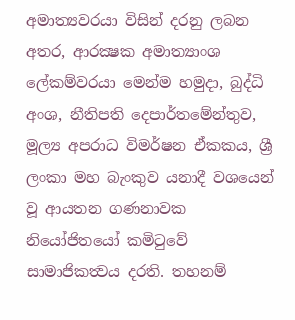අමාත්‍යවරයා විසින් දරනු ලබන අතර, ආරක්‍ෂක අමාත්‍යාංශ ලේකම්වරයා මෙන්ම හමුදා, බුද්ධි අංශ, නීතිපති දෙපාර්තමේන්තුව, මූල්‍ය අපරාධ විමර්ෂන ඒකකය, ශ්‍රී ලංකා මහ බැංකුව යනාදී වශයෙන් වූ ආයතන ගණනාවක නියෝජිතයෝ කමිටුවේ සාමාජිකත්‍වය දරති. තහනම්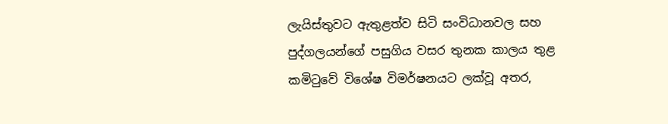ලැයිස්තුවට ඇතුළත්ව සිටි සංවිධානවල සහ පුද්ගලයන්ගේ පසුගිය වසර තුනක කාලය තුළ කමිටුවේ විශේෂ විමර්ෂනයට ලක්වූ අතර,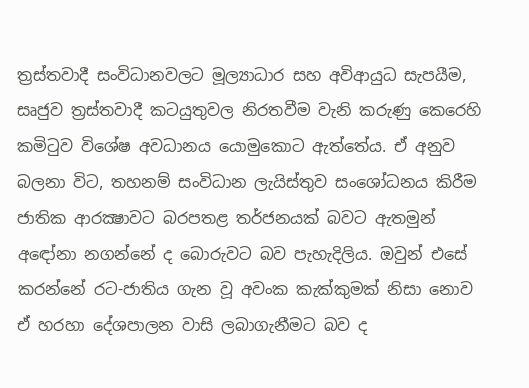ත්‍රස්තවාදී සංවිධානවලට මූල්‍යාධාර සහ අවිආයුධ සැපයීම, සෘජුව ත්‍රස්තවාදී කටයුතුවල නිරතවීම වැනි කරුණු කෙරෙහි කමිටුව විශේෂ අවධානය යොමුකොට ඇත්තේය. ඒ අනුව බලනා විට, තහනම් සංවිධාන ලැයිස්තුව සංශෝධනය කිරීම ජාතික ආරක්‍ෂාවට බරපතළ තර්ජනයක් බවට ඇතමුන් අඳෝනා නගන්නේ ද බොරුවට බව පැහැදිලිය. ඔවුන් එසේ කරන්නේ රට-ජාතිය ගැන වූ අවංක කැක්කුමක් නිසා නොව ඒ හරහා දේශපාලන වාසි ලබාගැනීමට බව ද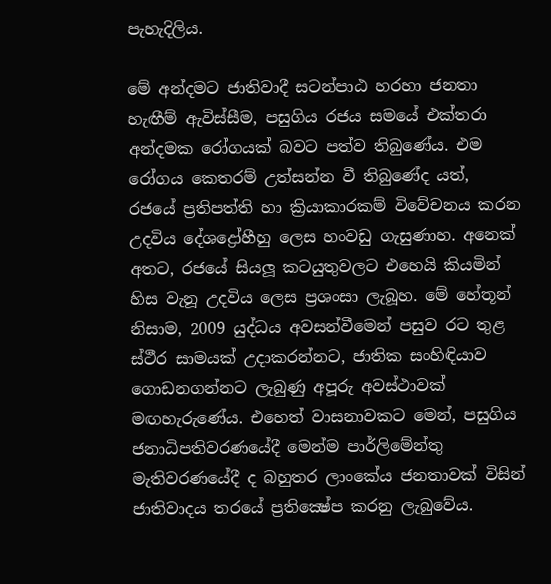පැහැදිලිය.

මේ අන්දමට ජාතිවාදී සටන්පාඨ හරහා ජනතා හැඟීම් ඇවිස්සීම, පසුගිය රජය සමයේ එක්තරා අන්දමක රෝගයක් බවට පත්ව තිබුණේය. එම රෝගය කෙතරම් උත්සන්න වී තිබුණේද යත්, රජයේ ප්‍රතිපත්ති හා ක්‍රියාකාරකම් විවේචනය කරන උදවිය දේශද්‍රෝහීහු ලෙස හංවඩු ගැසුණාහ. අනෙක් අතට, රජයේ සියලූ කටයුතුවලට එහෙයි කියමින් හිස වැනූ උදවිය ලෙස ප්‍රශංසා ලැබූහ. මේ හේතූන් නිසාම, 2009 යුද්ධය අවසන්වීමෙන් පසුව රට තුළ ස්ථීර සාමයක් උදාකරන්නට, ජාතික සංහිඳියාව ගොඩනගන්නට ලැබුණු අපූරු අවස්ථාවක් මඟහැරුණේය. එහෙත් වාසනාවකට මෙන්, පසුගිය ජනාධිපතිවරණයේදී මෙන්ම පාර්ලිමේන්තු මැතිවරණයේදී ද බහුතර ලාංකේය ජනතාවක් විසින් ජාතිවාදය තරයේ ප්‍රතික්‍ෂේප කරනු ලැබුවේය.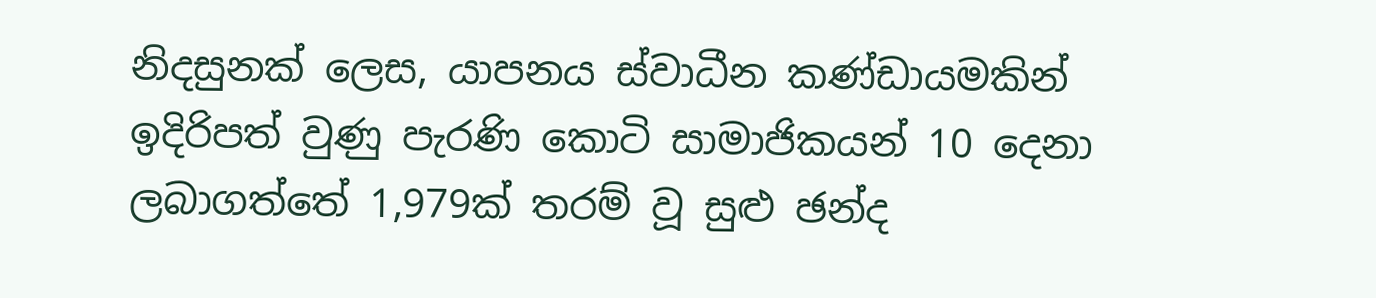නිදසුනක් ලෙස, යාපනය ස්වාධීන කණ්ඩායමකින් ඉදිරිපත් වුණු පැරණි කොටි සාමාජිකයන් 10 දෙනා ලබාගත්තේ 1,979ක් තරම් වූ සුළු ඡන්ද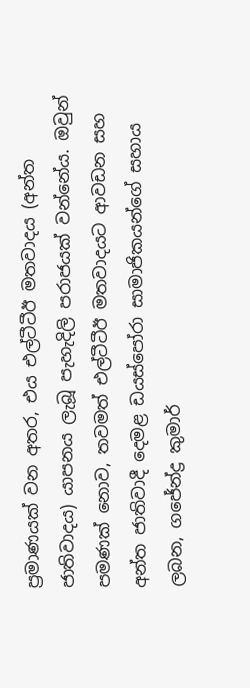ප්‍රමාණයක් වන අතර, එය එල්ටීටීඊ මතවාදය (අන්ත ජාතිවාදය) යාපනය ලැබූ පැහැදිලි පරාජයක් වන්නේය. ඔවුන් පමණක් නොව, තවමත් එල්ටීටීඊ මතවාදයට ආවඩන සහ අන්ත ජාතිවාදී දෙමළ ඩයස්පෝරා සාමාජිකයන්ගේ සහාය ලබන, ගජේන්ද්‍ර කුමාර්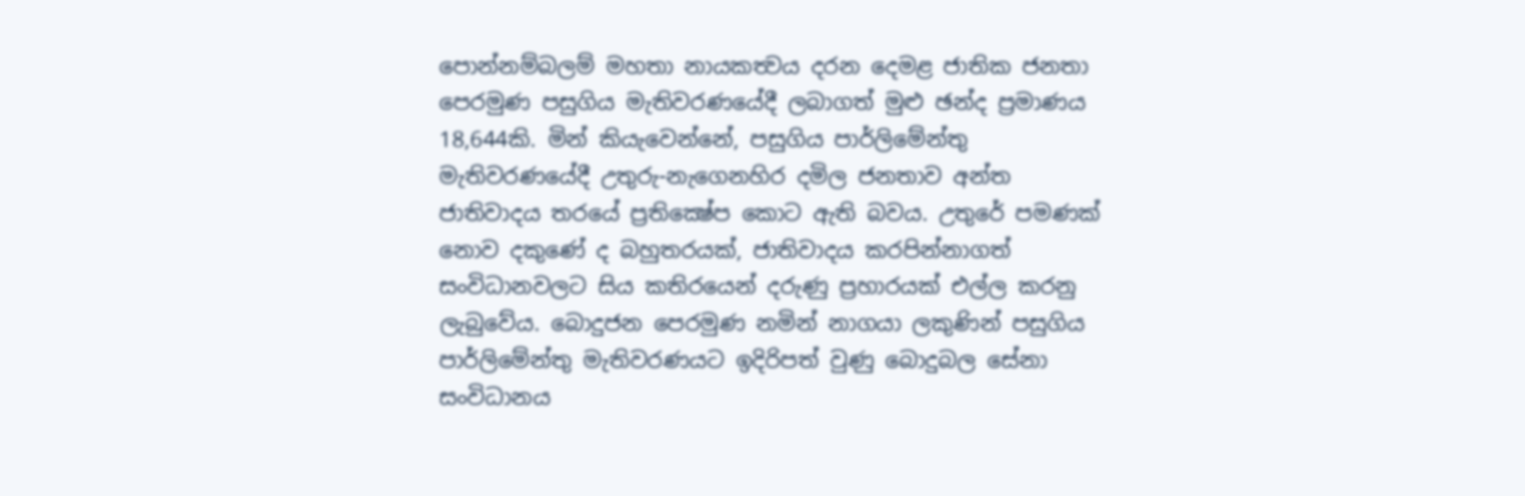පොන්නම්බලම් මහතා නායකත්‍වය දරන දෙමළ ජාතික ජනතා පෙරමුණ පසුගිය මැතිවරණයේදී ලබාගත් මුළු ඡන්ද ප්‍රමාණය 18,644කි. මින් කියැවෙන්නේ, පසුගිය පාර්ලිමේන්තු මැතිවරණයේදී උතුරු-නැගෙනහිර දමිල ජනතාව අන්ත ජාතිවාදය තරයේ ප්‍රතික්‍ෂේප කොට ඇති බවය. උතුරේ පමණක් නොව දකුණේ ද බහුතරයක්, ජාතිවාදය කරපින්නාගත් සංවිධානවලට සිය කතිරයෙන් දරුණු ප්‍රහාරයක් එල්ල කරනු ලැබුවේය. බොදුජන පෙරමුණ නමින් නාගයා ලකුණින් පසුගිය පාර්ලිමේන්තු මැතිවරණයට ඉදිරිපත් වුණු බොදුබල සේනා සංවිධානය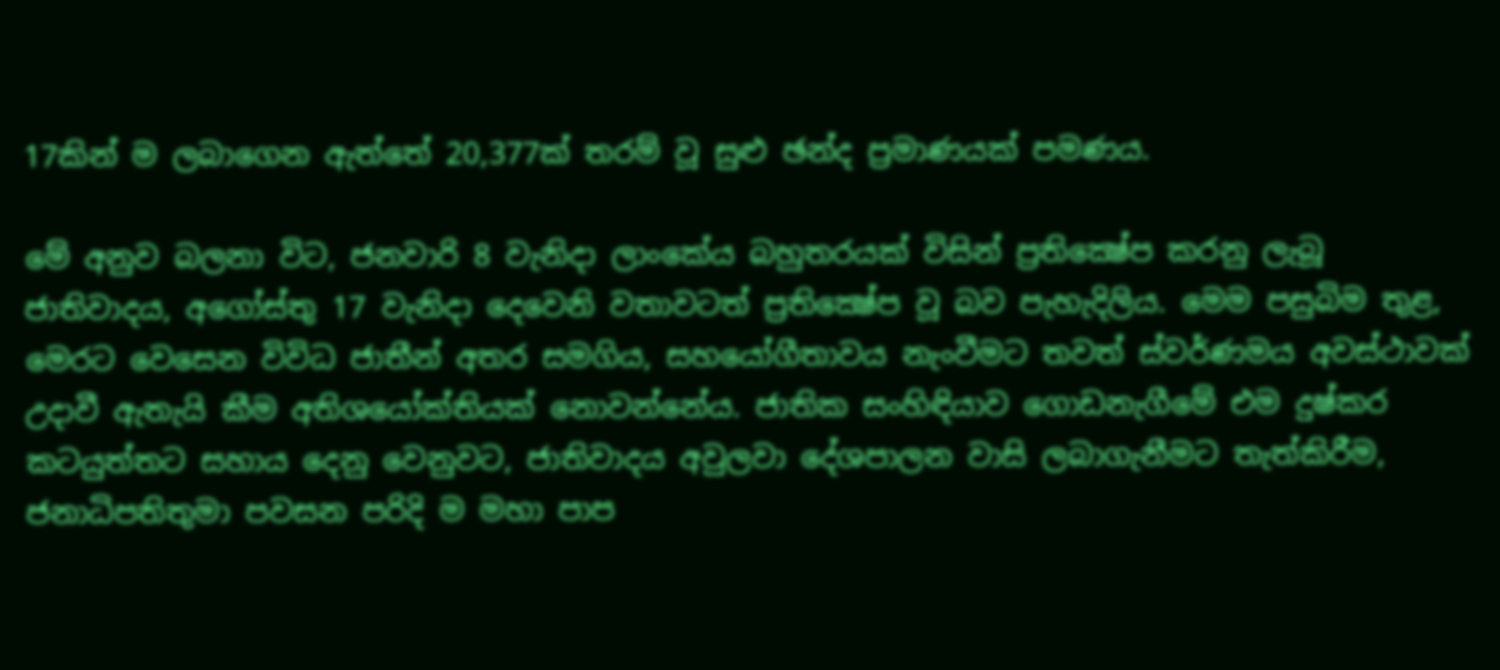17කින් ම ලබාගෙන ඇත්තේ 20,377ක් තරම් වූ සුළු ඡන්ද ප්‍රමාණයක් පමණය.

මේ අනුව බලනා විට, ජනවාරි 8 වැනිදා ලාංකේය බහුතරයක් විසින් ප්‍රතික්‍ෂේප කරනු ලැබූ ජාතිවාදය, අගෝස්තු 17 වැනිදා දෙවෙනි වතාවටත් ප්‍රතික්‍ෂේප වූ බව පැහැදිලිය. මෙම පසුබිම තුළ, මෙරට වෙසෙන විවිධ ජාතීන් අතර සමගිය, සහයෝගීතාවය නැංවීමට තවත් ස්වර්ණමය අවස්ථාවක් උදාවී ඇතැයි කීම අතිශයෝක්තියක් නොවන්නේය. ජාතික සංහිඳියාව ගොඩනැගීමේ එම දුෂ්කර කටයුත්තට සහාය දෙනු වෙනුවට, ජාතිවාදය අවුලවා දේශපාලන වාසි ලබාගැනීමට තැත්කිරීම, ජනාධිපතිතුමා පවසන පරිදි ම මහා පාප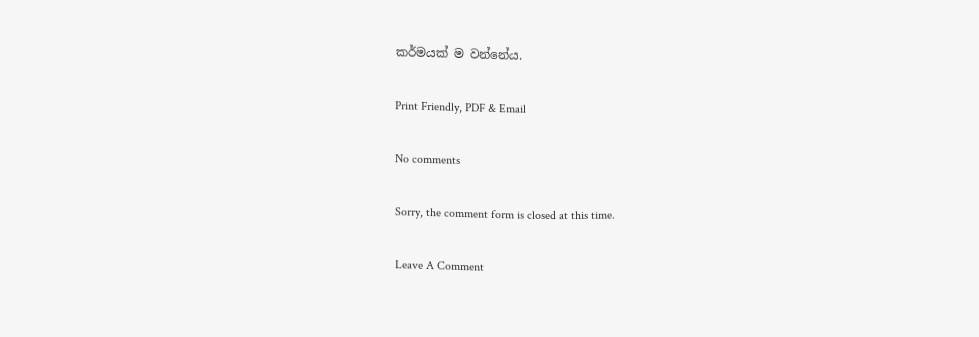කර්මයක් ම වන්නේය.

Print Friendly, PDF & Email

No comments

Sorry, the comment form is closed at this time.

Leave A Comment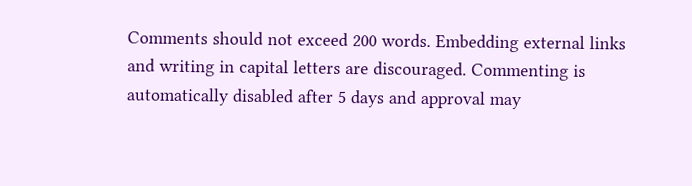Comments should not exceed 200 words. Embedding external links and writing in capital letters are discouraged. Commenting is automatically disabled after 5 days and approval may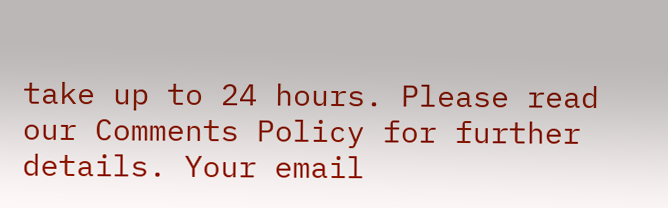take up to 24 hours. Please read our Comments Policy for further details. Your email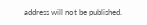address will not be published.